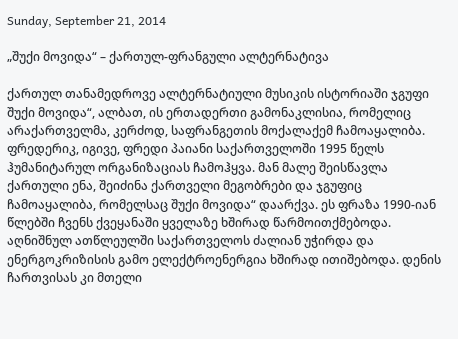Sunday, September 21, 2014

„შუქი მოვიდა“ – ქართულ-ფრანგული ალტერნატივა

ქართულ თანამედროვე ალტერნატიული მუსიკის ისტორიაში ჯგუფი შუქი მოვიდა“, ალბათ, ის ერთადერთი გამონაკლისია, რომელიც არაქართველმა, კერძოდ, საფრანგეთის მოქალაქემ ჩამოაყალიბა. ფრედერიკ, იგივე, ფრედი პაიანი საქართველოში 1995 წელს ჰუმანიტარულ ორგანიზაციას ჩამოჰყვა. მან მალე შეისწავლა ქართული ენა, შეიძინა ქართველი მეგობრები და ჯგუფიც ჩამოაყალიბა, რომელსაც შუქი მოვიდა“ დაარქვა. ეს ფრაზა 1990-იან წლებში ჩვენს ქვეყანაში ყველაზე ხშირად წარმოითქმებოდა. აღნიშნულ ათწლეულში საქართველოს ძალიან უჭირდა და ენერგოკრიზისის გამო ელექტროენერგია ხშირად ითიშებოდა. დენის ჩართვისას კი მთელი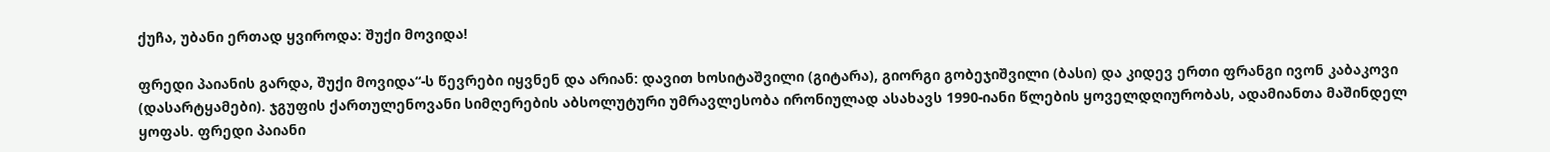ქუჩა, უბანი ერთად ყვიროდა: შუქი მოვიდა!

ფრედი პაიანის გარდა, შუქი მოვიდა“-ს წევრები იყვნენ და არიან: დავით ხოსიტაშვილი (გიტარა), გიორგი გობეჯიშვილი (ბასი) და კიდევ ერთი ფრანგი ივონ კაბაკოვი (დასარტყამები). ჯგუფის ქართულენოვანი სიმღერების აბსოლუტური უმრავლესობა ირონიულად ასახავს 1990-იანი წლების ყოველდღიურობას, ადამიანთა მაშინდელ ყოფას. ფრედი პაიანი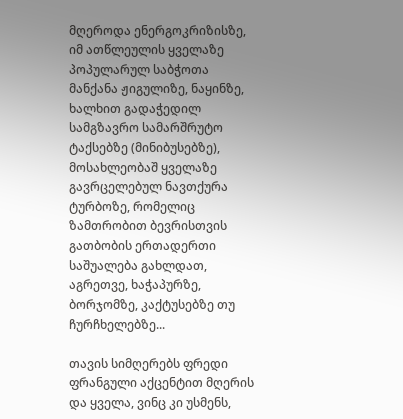მღეროდა ენერგოკრიზისზე, იმ ათწლეულის ყველაზე პოპულარულ საბჭოთა მანქანა ჟიგულიზე, ნაყინზე, ხალხით გადაჭედილ სამგზავრო სამარშრუტო ტაქსებზე (მინიბუსებზე), მოსახლეობაშ ყველაზე გავრცელებულ ნავთქურა ტურბოზე, რომელიც ზამთრობით ბევრისთვის გათბობის ერთადერთი საშუალება გახლდათ, აგრეთვე, ხაჭაპურზე, ბორჯომზე, კაქტუსებზე თუ ჩურჩხელებზე...

თავის სიმღერებს ფრედი ფრანგული აქცენტით მღერის და ყველა, ვინც კი უსმენს,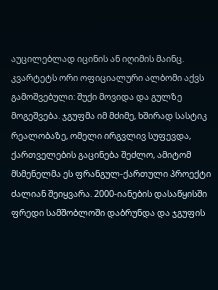აუცილებლად იცინის ან იღიმის მაინც. კვარტეტს ორი ოფიციალური ალბომი აქვს გამოშვებული: შუქი მოვიდა და გულზე მოგეშვება. ჯგუფმა იმ მძიმე, ხშირად სასტიკ რეალობაზე, ომელი ირგვლივ სუფევდა, ქართველების გაცინება შეძლო, ამიტომ მსმენელმა ეს ფრანგულ-ქართული პროექტი ძალიან შეიყვარა. 2000-იანების დასაწყისში ფრედი სამშობლოში დაბრუნდა და ჯგუფის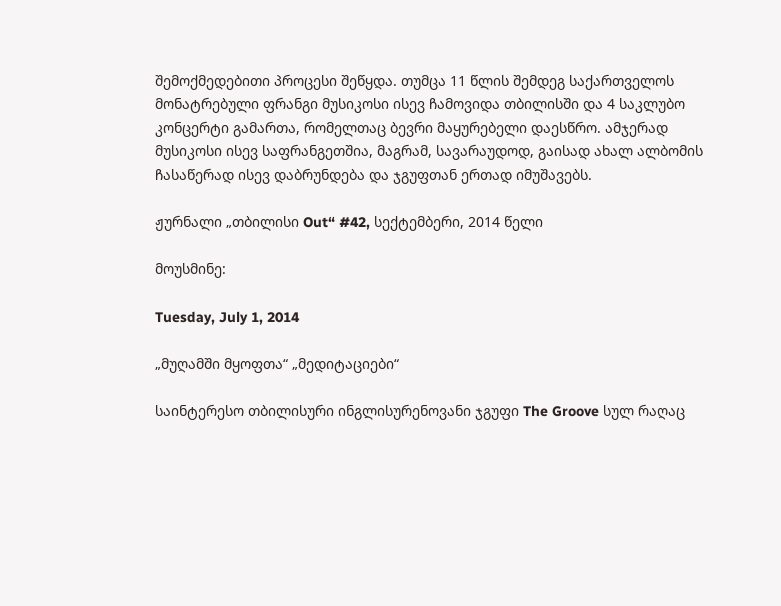შემოქმედებითი პროცესი შეწყდა. თუმცა 11 წლის შემდეგ საქართველოს მონატრებული ფრანგი მუსიკოსი ისევ ჩამოვიდა თბილისში და 4 საკლუბო კონცერტი გამართა, რომელთაც ბევრი მაყურებელი დაესწრო. ამჯერად მუსიკოსი ისევ საფრანგეთშია, მაგრამ, სავარაუდოდ, გაისად ახალ ალბომის ჩასაწერად ისევ დაბრუნდება და ჯგუფთან ერთად იმუშავებს.

ჟურნალი „თბილისი Out“ #42, სექტემბერი, 2014 წელი

მოუსმინე:

Tuesday, July 1, 2014

„მუღამში მყოფთა“ „მედიტაციები“

საინტერესო თბილისური ინგლისურენოვანი ჯგუფი The Groove სულ რაღაც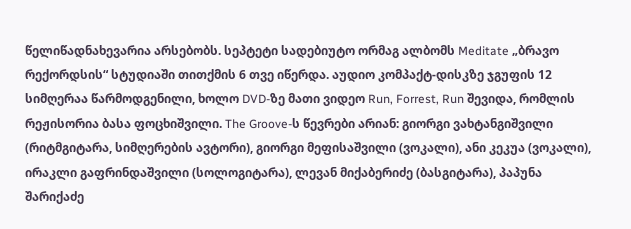წელიწადნახევარია არსებობს. სეპტეტი სადებიუტო ორმაგ ალბომს Meditate „ბრავო რექორდსის“ სტუდიაში თითქმის 6 თვე იწერდა. აუდიო კომპაქტ-დისკზე ჯგუფის 12 სიმღერაა წარმოდგენილი, ხოლო DVD-ზე მათი ვიდეო Run, Forrest, Run შევიდა, რომლის რეჟისორია ბასა ფოცხიშვილი. The Groove-ს წევრები არიან: გიორგი ვახტანგიშვილი (რიტმგიტარა, სიმღერების ავტორი), გიორგი მეფისაშვილი (ვოკალი), ანი კეკუა (ვოკალი), ირაკლი გაფრინდაშვილი (სოლოგიტარა), ლევან მიქაბერიძე (ბასგიტარა), პაპუნა შარიქაძე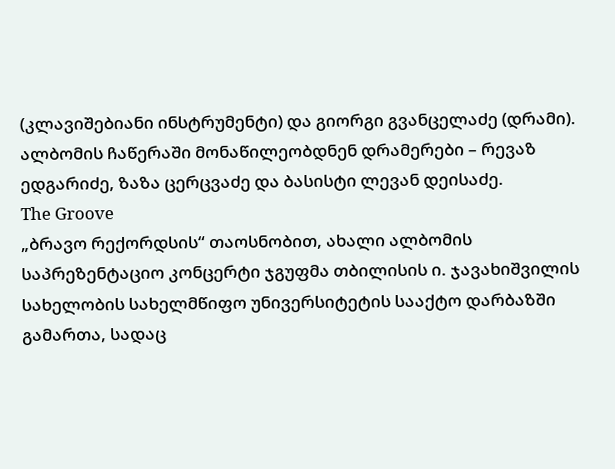(კლავიშებიანი ინსტრუმენტი) და გიორგი გვანცელაძე (დრამი). ალბომის ჩაწერაში მონაწილეობდნენ დრამერები – რევაზ ედგარიძე, ზაზა ცერცვაძე და ბასისტი ლევან დეისაძე.
The Groove
„ბრავო რექორდსის“ თაოსნობით, ახალი ალბომის საპრეზენტაციო კონცერტი ჯგუფმა თბილისის ი. ჯავახიშვილის სახელობის სახელმწიფო უნივერსიტეტის სააქტო დარბაზში გამართა, სადაც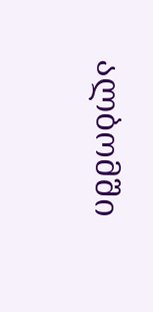ალბომში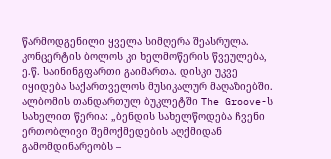წარმოდგენილი ყველა სიმღერა შეასრულა. კონცერტის ბოლოს კი ხელმოწერის წვეულება, ე.წ. საინინგფართი გაიმართა. დისკი უკვე იყიდება საქართველოს მუსიკალურ მაღაზიებში. ალბომის თანდართულ ბუკლეტში The Groove-ს სახელით წერია: „ბენდის სახელწოდება ჩვენი ერთობლივი შემოქმედების აღქმიდან გამომდინარეობს –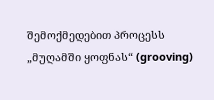შემოქმედებით პროცესს „მუღამში ყოფნას“ (grooving)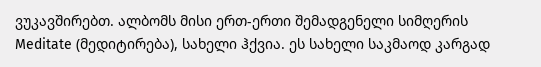ვუკავშირებთ. ალბომს მისი ერთ-ერთი შემადგენელი სიმღერის Meditate (მედიტირება), სახელი ჰქვია. ეს სახელი საკმაოდ კარგად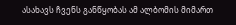ასახავს ჩვენს განწყობას ამ ალბომის მიმართ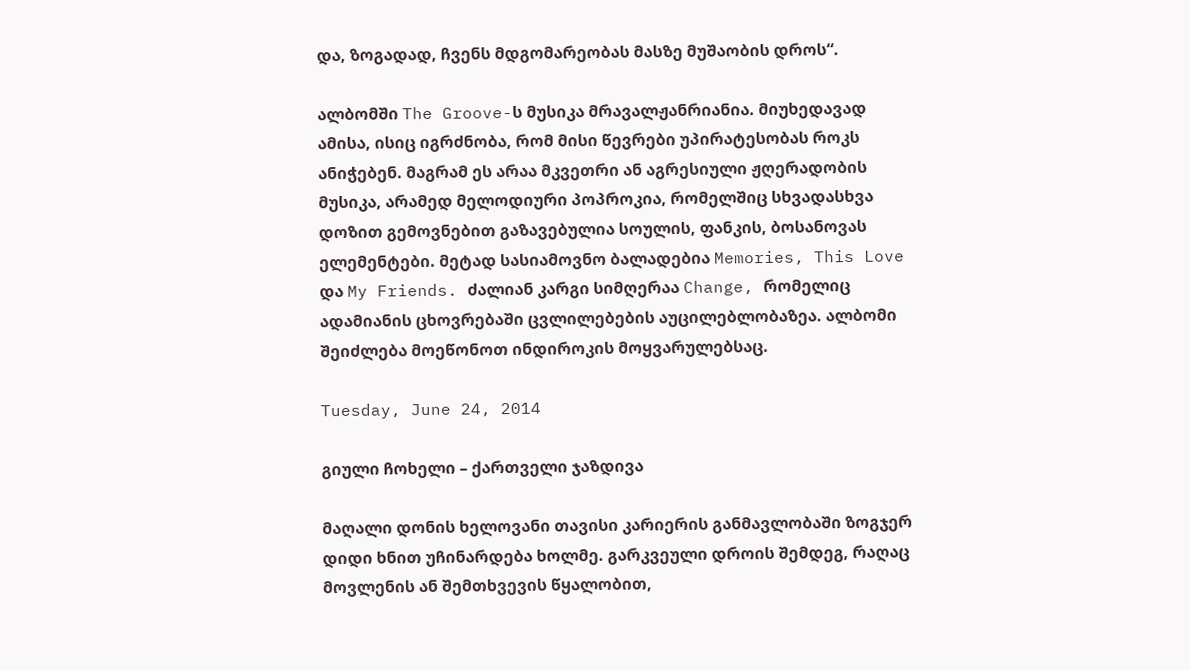და, ზოგადად, ჩვენს მდგომარეობას მასზე მუშაობის დროს“.

ალბომში The Groove-ს მუსიკა მრავალჟანრიანია. მიუხედავად ამისა, ისიც იგრძნობა, რომ მისი წევრები უპირატესობას როკს ანიჭებენ. მაგრამ ეს არაა მკვეთრი ან აგრესიული ჟღერადობის მუსიკა, არამედ მელოდიური პოპროკია, რომელშიც სხვადასხვა დოზით გემოვნებით გაზავებულია სოულის, ფანკის, ბოსანოვას ელემენტები. მეტად სასიამოვნო ბალადებია Memories, This Love და My Friends. ძალიან კარგი სიმღერაა Change, რომელიც ადამიანის ცხოვრებაში ცვლილებების აუცილებლობაზეა. ალბომი შეიძლება მოეწონოთ ინდიროკის მოყვარულებსაც.

Tuesday, June 24, 2014

გიული ჩოხელი – ქართველი ჯაზდივა

მაღალი დონის ხელოვანი თავისი კარიერის განმავლობაში ზოგჯერ დიდი ხნით უჩინარდება ხოლმე. გარკვეული დროის შემდეგ, რაღაც მოვლენის ან შემთხვევის წყალობით,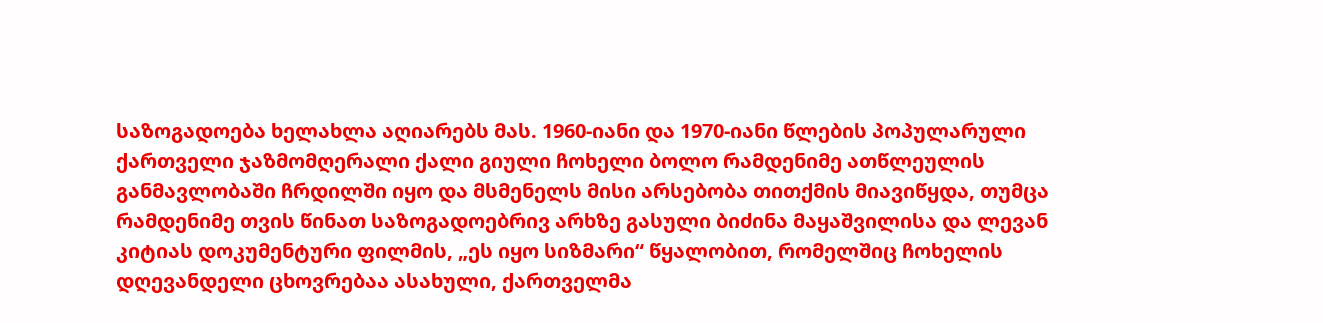საზოგადოება ხელახლა აღიარებს მას. 1960-იანი და 1970-იანი წლების პოპულარული ქართველი ჯაზმომღერალი ქალი გიული ჩოხელი ბოლო რამდენიმე ათწლეულის განმავლობაში ჩრდილში იყო და მსმენელს მისი არსებობა თითქმის მიავიწყდა, თუმცა რამდენიმე თვის წინათ საზოგადოებრივ არხზე გასული ბიძინა მაყაშვილისა და ლევან კიტიას დოკუმენტური ფილმის, „ეს იყო სიზმარი“ წყალობით, რომელშიც ჩოხელის დღევანდელი ცხოვრებაა ასახული, ქართველმა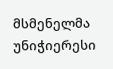მსმენელმა უნიჭიერესი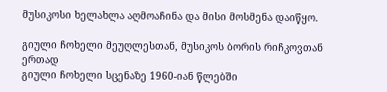მუსიკოსი ხელახლა აღმოაჩინა და მისი მოსმენა დაიწყო.

გიული ჩოხელი მეუღლესთან, მუსიკოს ბორის რიჩკოვთან ერთად
გიული ჩოხელი სცენაზე 1960-იან წლებში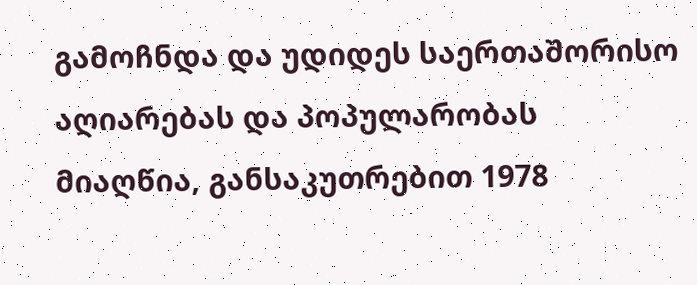გამოჩნდა და უდიდეს საერთაშორისო აღიარებას და პოპულარობას მიაღწია, განსაკუთრებით 1978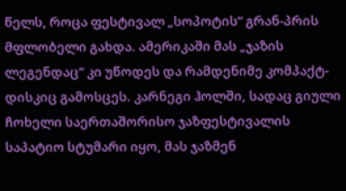წელს, როცა ფესტივალ „სოპოტის“ გრან-პრის მფლობელი გახდა. ამერიკაში მას „ჯაზის ლეგენდაც“ კი უწოდეს და რამდენიმე კომპაქტ-დისკიც გამოსცეს. კარნეგი ჰოლში, სადაც გიული ჩოხელი საერთაშორისო ჯაზფესტივალის საპატიო სტუმარი იყო, მას ჯაზმენ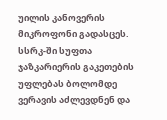უილის კანოვერის მიკროფონი გადასცეს. სსრკ-ში სუფთა ჯაზკარიერის გაკეთების უფლებას ბოლომდე ვერავის აძლევდნენ და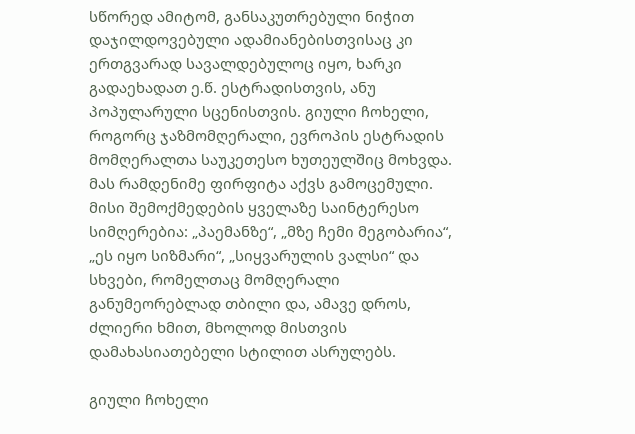სწორედ ამიტომ, განსაკუთრებული ნიჭით დაჯილდოვებული ადამიანებისთვისაც კი ერთგვარად სავალდებულოც იყო, ხარკი გადაეხადათ ე.წ. ესტრადისთვის, ანუ პოპულარული სცენისთვის. გიული ჩოხელი, როგორც ჯაზმომღერალი, ევროპის ესტრადის მომღერალთა საუკეთესო ხუთეულშიც მოხვდა. მას რამდენიმე ფირფიტა აქვს გამოცემული. მისი შემოქმედების ყველაზე საინტერესო სიმღერებია: „პაემანზე“, „მზე ჩემი მეგობარია“, „ეს იყო სიზმარი“, „სიყვარულის ვალსი“ და სხვები, რომელთაც მომღერალი განუმეორებლად თბილი და, ამავე დროს, ძლიერი ხმით, მხოლოდ მისთვის დამახასიათებელი სტილით ასრულებს.

გიული ჩოხელი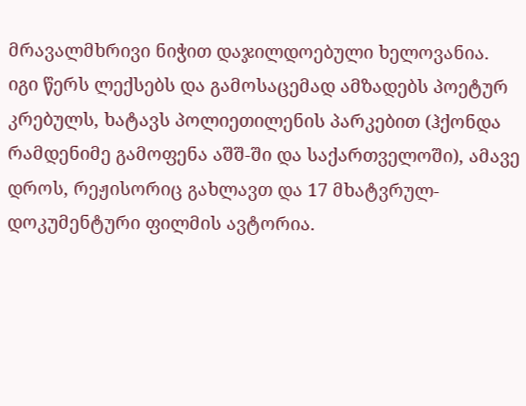მრავალმხრივი ნიჭით დაჯილდოებული ხელოვანია. იგი წერს ლექსებს და გამოსაცემად ამზადებს პოეტურ კრებულს, ხატავს პოლიეთილენის პარკებით (ჰქონდა რამდენიმე გამოფენა აშშ-ში და საქართველოში), ამავე დროს, რეჟისორიც გახლავთ და 17 მხატვრულ-დოკუმენტური ფილმის ავტორია.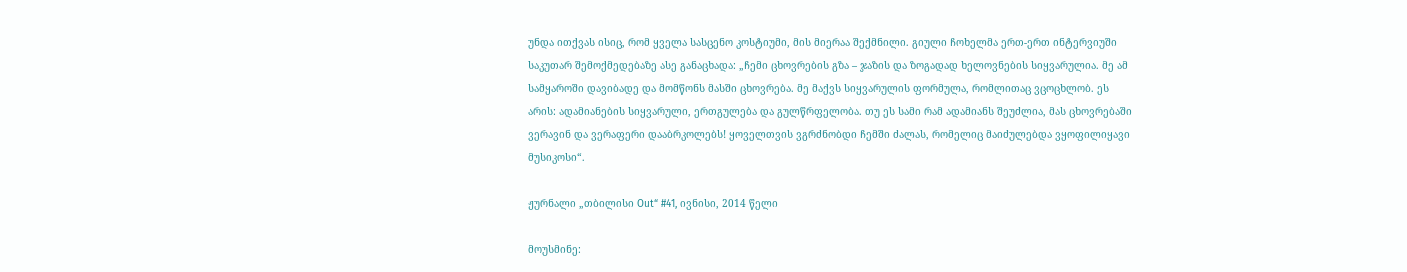უნდა ითქვას ისიც, რომ ყველა სასცენო კოსტიუმი, მის მიერაა შექმნილი. გიული ჩოხელმა ერთ-ერთ ინტერვიუში საკუთარ შემოქმედებაზე ასე განაცხადა: „ჩემი ცხოვრების გზა – ჯაზის და ზოგადად ხელოვნების სიყვარულია. მე ამ სამყაროში დავიბადე და მომწონს მასში ცხოვრება. მე მაქვს სიყვარულის ფორმულა, რომლითაც ვცოცხლობ. ეს არის: ადამიანების სიყვარული, ერთგულება და გულწრფელობა. თუ ეს სამი რამ ადამიანს შეუძლია, მას ცხოვრებაში ვერავინ და ვერაფერი დააბრკოლებს! ყოველთვის ვგრძნობდი ჩემში ძალას, რომელიც მაიძულებდა ვყოფილიყავი მუსიკოსი“.

ჟურნალი „თბილისი Out“ #41, ივნისი, 2014 წელი

მოუსმინე: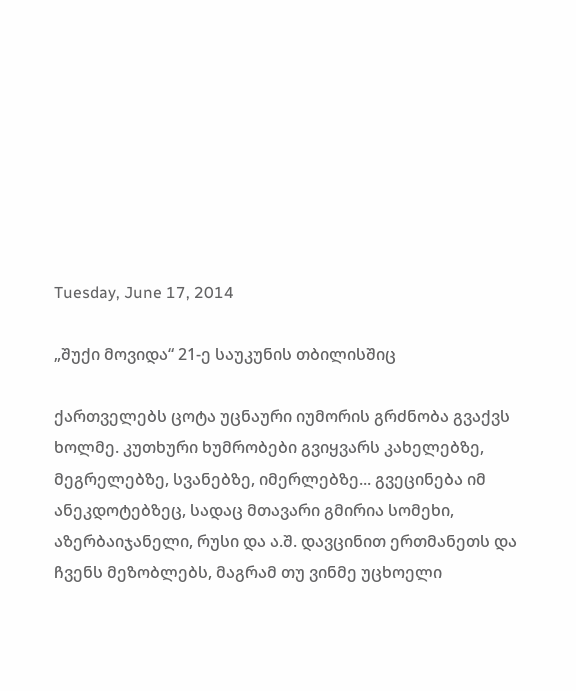Tuesday, June 17, 2014

„შუქი მოვიდა“ 21-ე საუკუნის თბილისშიც

ქართველებს ცოტა უცნაური იუმორის გრძნობა გვაქვს ხოლმე. კუთხური ხუმრობები გვიყვარს კახელებზე, მეგრელებზე, სვანებზე, იმერლებზე... გვეცინება იმ ანეკდოტებზეც, სადაც მთავარი გმირია სომეხი, აზერბაიჯანელი, რუსი და ა.შ. დავცინით ერთმანეთს და ჩვენს მეზობლებს, მაგრამ თუ ვინმე უცხოელი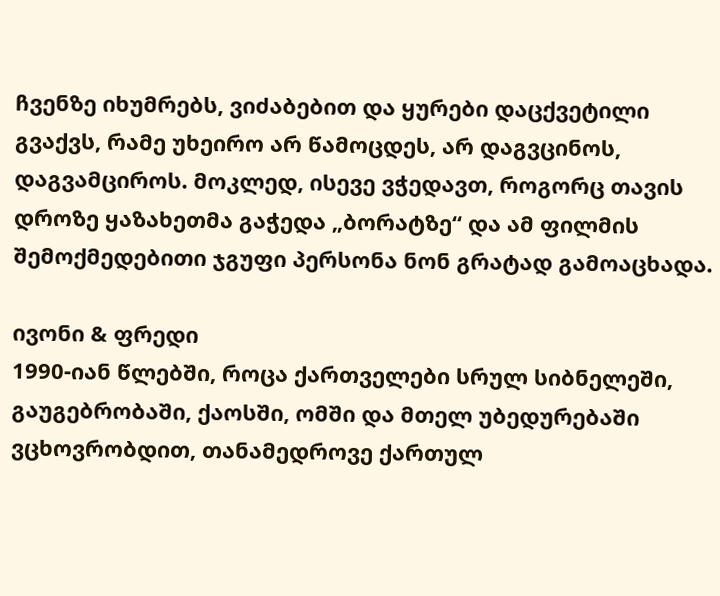ჩვენზე იხუმრებს, ვიძაბებით და ყურები დაცქვეტილი გვაქვს, რამე უხეირო არ წამოცდეს, არ დაგვცინოს, დაგვამციროს. მოკლედ, ისევე ვჭედავთ, როგორც თავის დროზე ყაზახეთმა გაჭედა „ბორატზე“ და ამ ფილმის შემოქმედებითი ჯგუფი პერსონა ნონ გრატად გამოაცხადა.

ივონი & ფრედი
1990-იან წლებში, როცა ქართველები სრულ სიბნელეში, გაუგებრობაში, ქაოსში, ომში და მთელ უბედურებაში ვცხოვრობდით, თანამედროვე ქართულ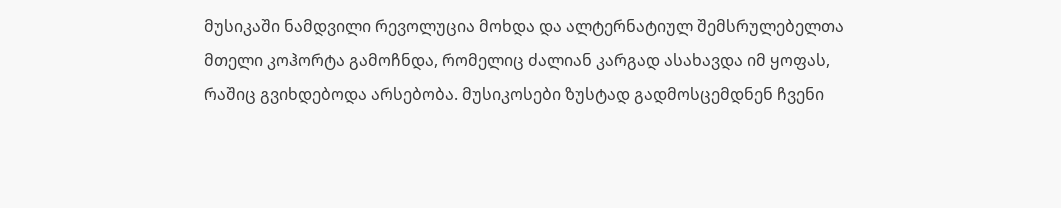მუსიკაში ნამდვილი რევოლუცია მოხდა და ალტერნატიულ შემსრულებელთა მთელი კოჰორტა გამოჩნდა, რომელიც ძალიან კარგად ასახავდა იმ ყოფას, რაშიც გვიხდებოდა არსებობა. მუსიკოსები ზუსტად გადმოსცემდნენ ჩვენი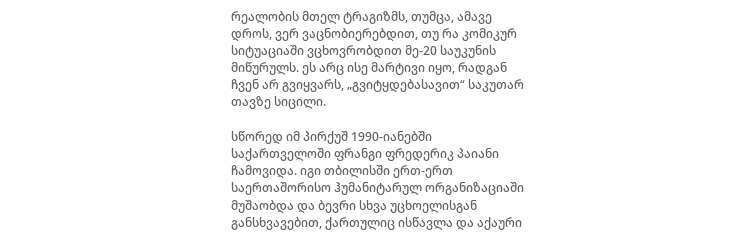რეალობის მთელ ტრაგიზმს, თუმცა, ამავე დროს, ვერ ვაცნობიერებდით, თუ რა კომიკურ სიტუაციაში ვცხოვრობდით მე-20 საუკუნის მიწურულს. ეს არც ისე მარტივი იყო, რადგან ჩვენ არ გვიყვარს, „გვიტყდებასავით“ საკუთარ თავზე სიცილი.

სწორედ იმ პირქუშ 1990-იანებში საქართველოში ფრანგი ფრედერიკ პაიანი ჩამოვიდა. იგი თბილისში ერთ-ერთ საერთაშორისო ჰუმანიტარულ ორგანიზაციაში მუშაობდა და ბევრი სხვა უცხოელისგან განსხვავებით, ქართულიც ისწავლა და აქაური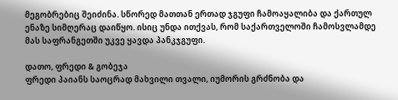მეგობრებიც შეიძინა. სწორედ მათთან ერთად ჯგუფი ჩამოაყალიბა და ქართულ ენაზე სიმღერაც დაიწყო. ისიც უნდა ითქვას, რომ საქართველოში ჩამოსვლამდე მას საფრანგეთში უკვე ყავდა პანკჯგუფი.

დათო, ფრედი & გობეჯა
ფრედი პაიანს საოცრად მახვილი თვალი, იუმორის გრძნობა და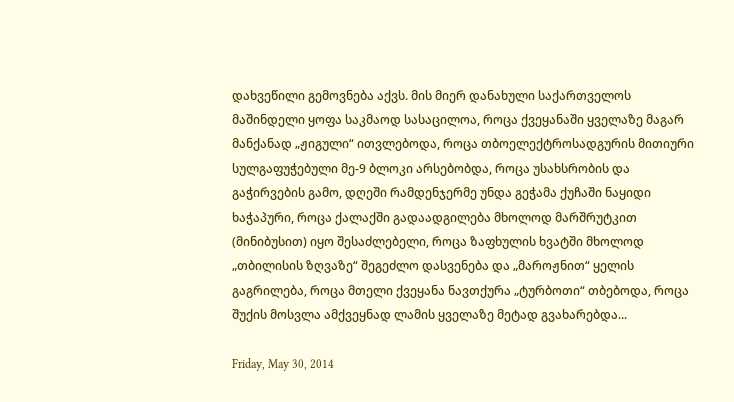დახვეწილი გემოვნება აქვს. მის მიერ დანახული საქართველოს მაშინდელი ყოფა საკმაოდ სასაცილოა, როცა ქვეყანაში ყველაზე მაგარ მანქანად „ჟიგული“ ითვლებოდა, როცა თბოელექტროსადგურის მითიური სულგაფუჭებული მე-9 ბლოკი არსებობდა, როცა უსახსრობის და გაჭირვების გამო, დღეში რამდენჯერმე უნდა გეჭამა ქუჩაში ნაყიდი ხაჭაპური, როცა ქალაქში გადაადგილება მხოლოდ მარშრუტკით (მინიბუსით) იყო შესაძლებელი, როცა ზაფხულის ხვატში მხოლოდ „თბილისის ზღვაზე“ შეგეძლო დასვენება და „მაროჟნით“ ყელის გაგრილება, როცა მთელი ქვეყანა ნავთქურა „ტურბოთი“ თბებოდა, როცა შუქის მოსვლა ამქვეყნად ლამის ყველაზე მეტად გვახარებდა...

Friday, May 30, 2014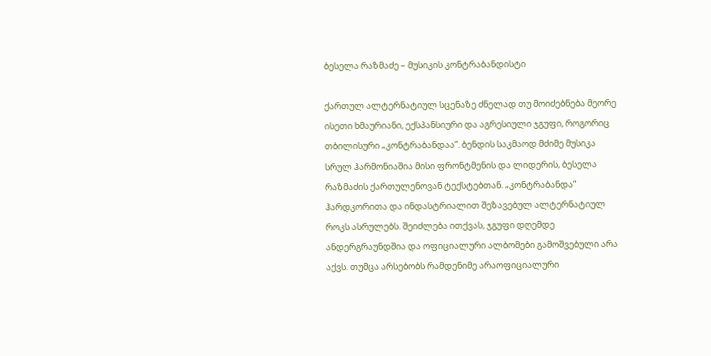ბესელა რაზმაძე – მუსიკის კონტრაბანდისტი

ქართულ ალტერნატიულ სცენაზე ძნელად თუ მოიძებნება მეორე ისეთი ხმაურიანი, ექსპანსიური და აგრესიული ჯგუფი, როგორიც თბილისური „კონტრაბანდაა“. ბენდის საკმაოდ მძიმე მუსიკა სრულ ჰარმონიაშია მისი ფრონტმენის და ლიდერის, ბესელა რაზმაძის ქართულენოვან ტექსტებთან. „კონტრაბანდა“ ჰარდკორითა და ინდასტრიალით შეზავებულ ალტერნატიულ როკს ასრულებს. შეიძლება ითქვას, ჯგუფი დღემდე ანდერგრაუნდშია და ოფიციალური ალბომები გამოშვებული არა აქვს. თუმცა არსებობს რამდენიმე არაოფიციალური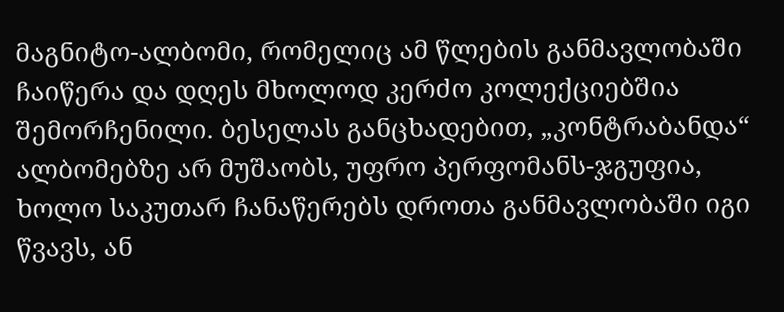მაგნიტო-ალბომი, რომელიც ამ წლების განმავლობაში ჩაიწერა და დღეს მხოლოდ კერძო კოლექციებშია შემორჩენილი. ბესელას განცხადებით, „კონტრაბანდა“ ალბომებზე არ მუშაობს, უფრო პერფომანს-ჯგუფია, ხოლო საკუთარ ჩანაწერებს დროთა განმავლობაში იგი წვავს, ან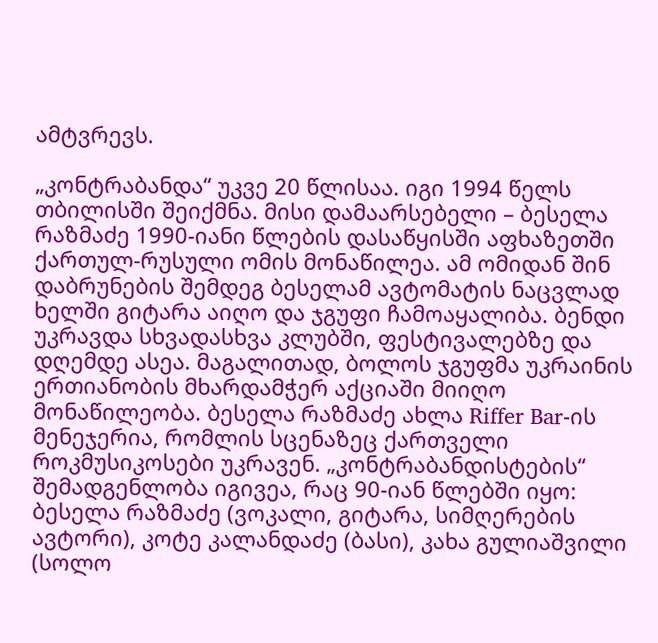ამტვრევს.

„კონტრაბანდა“ უკვე 20 წლისაა. იგი 1994 წელს თბილისში შეიქმნა. მისი დამაარსებელი – ბესელა რაზმაძე 1990-იანი წლების დასაწყისში აფხაზეთში ქართულ-რუსული ომის მონაწილეა. ამ ომიდან შინ დაბრუნების შემდეგ ბესელამ ავტომატის ნაცვლად ხელში გიტარა აიღო და ჯგუფი ჩამოაყალიბა. ბენდი უკრავდა სხვადასხვა კლუბში, ფესტივალებზე და დღემდე ასეა. მაგალითად, ბოლოს ჯგუფმა უკრაინის ერთიანობის მხარდამჭერ აქციაში მიიღო მონაწილეობა. ბესელა რაზმაძე ახლა Riffer Bar-ის მენეჯერია, რომლის სცენაზეც ქართველი როკმუსიკოსები უკრავენ. „კონტრაბანდისტების“ შემადგენლობა იგივეა, რაც 90-იან წლებში იყო: ბესელა რაზმაძე (ვოკალი, გიტარა, სიმღერების ავტორი), კოტე კალანდაძე (ბასი), კახა გულიაშვილი (სოლო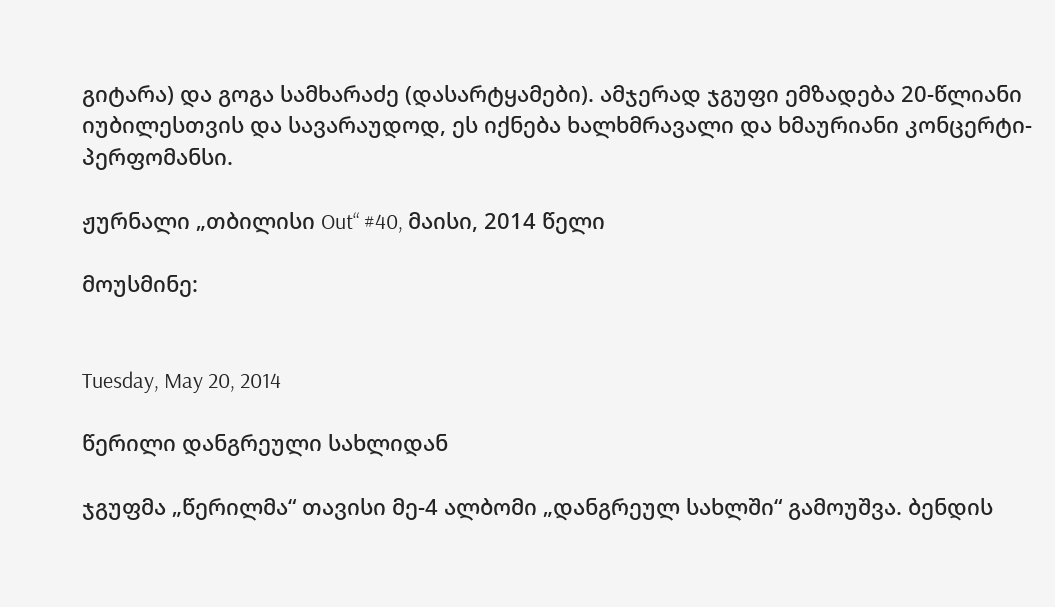გიტარა) და გოგა სამხარაძე (დასარტყამები). ამჯერად ჯგუფი ემზადება 20-წლიანი იუბილესთვის და სავარაუდოდ, ეს იქნება ხალხმრავალი და ხმაურიანი კონცერტი-პერფომანსი.

ჟურნალი „თბილისი Out“ #40, მაისი, 2014 წელი

მოუსმინე:


Tuesday, May 20, 2014

წერილი დანგრეული სახლიდან

ჯგუფმა „წერილმა“ თავისი მე-4 ალბომი „დანგრეულ სახლში“ გამოუშვა. ბენდის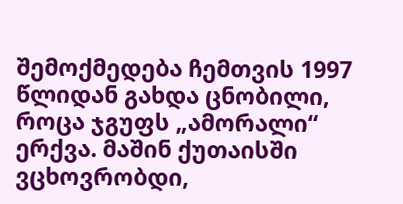შემოქმედება ჩემთვის 1997 წლიდან გახდა ცნობილი, როცა ჯგუფს „ამორალი“ ერქვა. მაშინ ქუთაისში ვცხოვრობდი,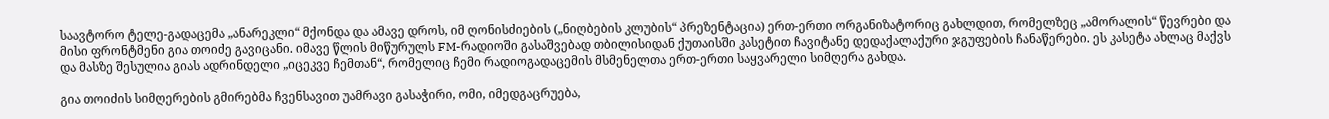საავტორო ტელე-გადაცემა „ანარეკლი“ მქონდა და ამავე დროს, იმ ღონისძიების („ნიღბების კლუბის“ პრეზენტაცია) ერთ-ერთი ორგანიზატორიც გახლდით, რომელზეც „ამორალის“ წევრები და მისი ფრონტმენი გია თოიძე გავიცანი. იმავე წლის მიწურულს FM-რადიოში გასაშვებად თბილისიდან ქუთაისში კასეტით ჩავიტანე დედაქალაქური ჯგუფების ჩანაწერები. ეს კასეტა ახლაც მაქვს და მასზე შესულია გიას ადრინდელი „იცეკვე ჩემთან“, რომელიც ჩემი რადიოგადაცემის მსმენელთა ერთ-ერთი საყვარელი სიმღერა გახდა.

გია თოიძის სიმღერების გმირებმა ჩვენსავით უამრავი გასაჭირი, ომი, იმედგაცრუება,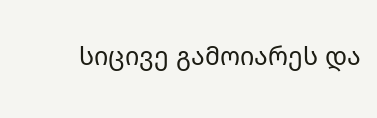სიცივე გამოიარეს და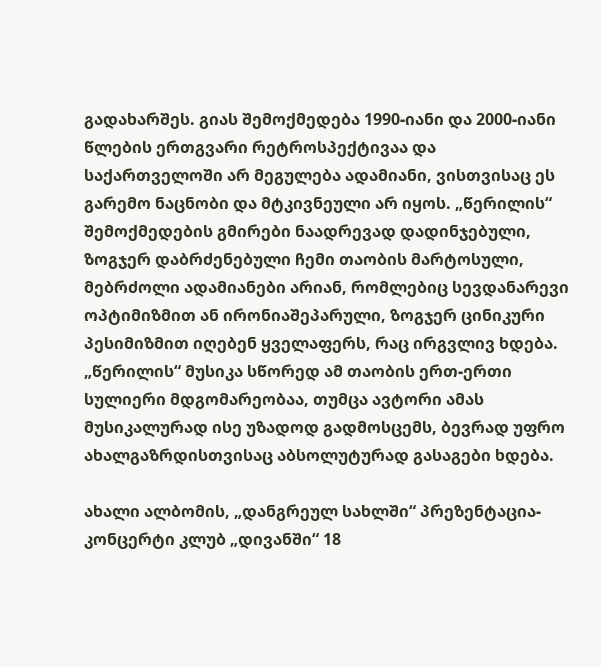გადახარშეს. გიას შემოქმედება 1990-იანი და 2000-იანი წლების ერთგვარი რეტროსპექტივაა და საქართველოში არ მეგულება ადამიანი, ვისთვისაც ეს გარემო ნაცნობი და მტკივნეული არ იყოს. „წერილის“ შემოქმედების გმირები ნაადრევად დადინჯებული, ზოგჯერ დაბრძენებული ჩემი თაობის მარტოსული, მებრძოლი ადამიანები არიან, რომლებიც სევდანარევი ოპტიმიზმით ან ირონიაშეპარული, ზოგჯერ ცინიკური პესიმიზმით იღებენ ყველაფერს, რაც ირგვლივ ხდება. „წერილის“ მუსიკა სწორედ ამ თაობის ერთ-ერთი სულიერი მდგომარეობაა, თუმცა ავტორი ამას მუსიკალურად ისე უზადოდ გადმოსცემს, ბევრად უფრო ახალგაზრდისთვისაც აბსოლუტურად გასაგები ხდება.

ახალი ალბომის, „დანგრეულ სახლში“ პრეზენტაცია-კონცერტი კლუბ „დივანში“ 18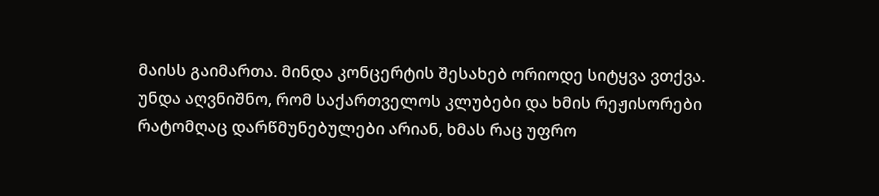მაისს გაიმართა. მინდა კონცერტის შესახებ ორიოდე სიტყვა ვთქვა. უნდა აღვნიშნო, რომ საქართველოს კლუბები და ხმის რეჟისორები რატომღაც დარწმუნებულები არიან, ხმას რაც უფრო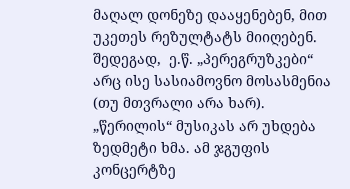მაღალ დონეზე დააყენებენ, მით უკეთეს რეზულტატს მიიღებენ. შედეგად,  ე.წ. „პერეგრუზკები“ არც ისე სასიამოვნო მოსასმენია (თუ მთვრალი არა ხარ). „წერილის“ მუსიკას არ უხდება ზედმეტი ხმა. ამ ჯგუფის კონცერტზე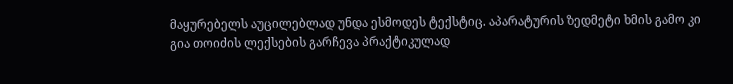მაყურებელს აუცილებლად უნდა ესმოდეს ტექსტიც. აპარატურის ზედმეტი ხმის გამო კი გია თოიძის ლექსების გარჩევა პრაქტიკულად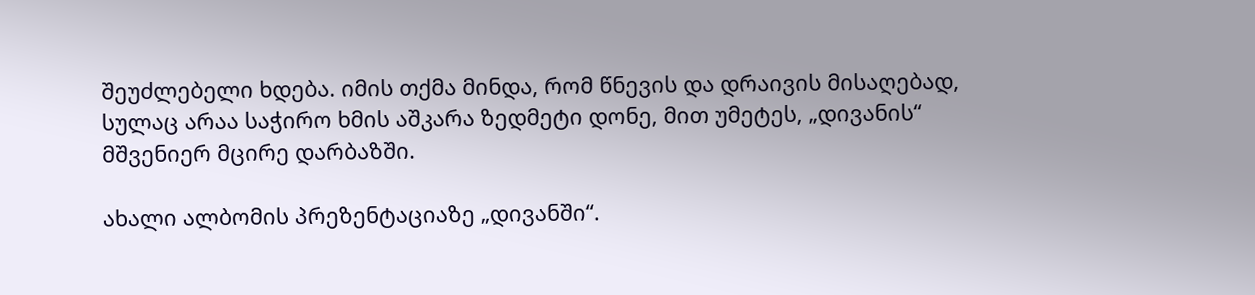შეუძლებელი ხდება. იმის თქმა მინდა, რომ წნევის და დრაივის მისაღებად, სულაც არაა საჭირო ხმის აშკარა ზედმეტი დონე, მით უმეტეს, „დივანის“ მშვენიერ მცირე დარბაზში.

ახალი ალბომის პრეზენტაციაზე „დივანში“.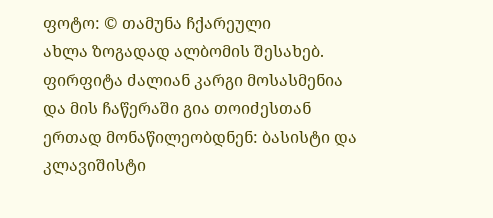ფოტო: © თამუნა ჩქარეული
ახლა ზოგადად ალბომის შესახებ. ფირფიტა ძალიან კარგი მოსასმენია და მის ჩაწერაში გია თოიძესთან ერთად მონაწილეობდნენ: ბასისტი და კლავიშისტი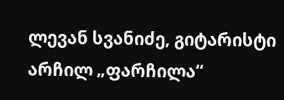ლევან სვანიძე, გიტარისტი არჩილ „ფარჩილა“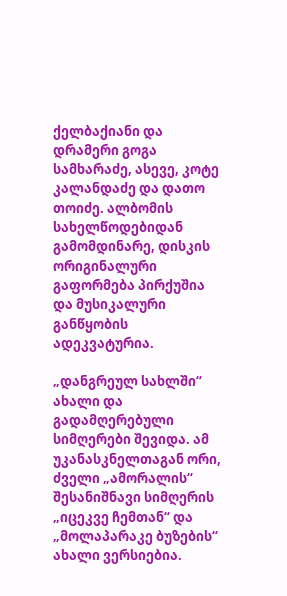ქელბაქიანი და დრამერი გოგა სამხარაძე, ასევე, კოტე კალანდაძე და დათო თოიძე. ალბომის სახელწოდებიდან გამომდინარე, დისკის ორიგინალური გაფორმება პირქუშია და მუსიკალური განწყობის ადეკვატურია.

„დანგრეულ სახლში“ ახალი და გადამღერებული სიმღერები შევიდა. ამ უკანასკნელთაგან ორი, ძველი „ამორალის“ შესანიშნავი სიმღერის „იცეკვე ჩემთან“ და „მოლაპარაკე ბუზების“ ახალი ვერსიებია.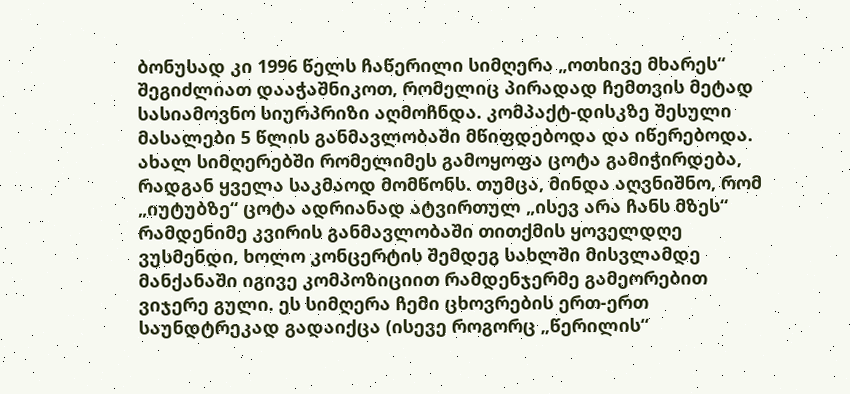ბონუსად კი 1996 წელს ჩაწერილი სიმღერა „ოთხივე მხარეს“ შეგიძლიათ დააჭაშნიკოთ, რომელიც პირადად ჩემთვის მეტად სასიამოვნო სიურპრიზი აღმოჩნდა. კომპაქტ-დისკზე შესული მასალები 5 წლის განმავლობაში მწიფდებოდა და იწერებოდა. ახალ სიმღერებში რომელიმეს გამოყოფა ცოტა გამიჭირდება, რადგან ყველა საკმაოდ მომწონს. თუმცა, მინდა აღვნიშნო, რომ „იუტუბზე“ ცოტა ადრიანად ატვირთულ „ისევ არა ჩანს მზეს“ რამდენიმე კვირის განმავლობაში თითქმის ყოველდღე ვუსმენდი, ხოლო კონცერტის შემდეგ სახლში მისვლამდე მანქანაში იგივე კომპოზიციით რამდენჯერმე გამეორებით ვიჯერე გული. ეს სიმღერა ჩემი ცხოვრების ერთ-ერთ საუნდტრეკად გადაიქცა (ისევე როგორც „წერილის“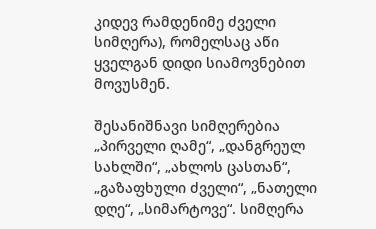კიდევ რამდენიმე ძველი სიმღერა), რომელსაც აწი ყველგან დიდი სიამოვნებით მოვუსმენ.

შესანიშნავი სიმღერებია „პირველი ღამე“, „დანგრეულ სახლში“, „ახლოს ცასთან“, „გაზაფხული ძველი“, „ნათელი დღე“, „სიმარტოვე“. სიმღერა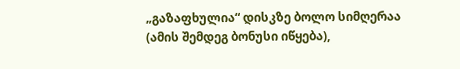„გაზაფხულია“ დისკზე ბოლო სიმღერაა (ამის შემდეგ ბონუსი იწყება),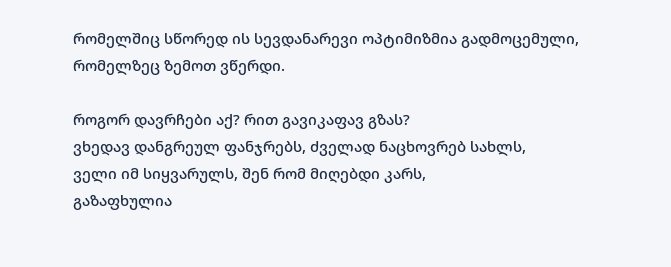რომელშიც სწორედ ის სევდანარევი ოპტიმიზმია გადმოცემული, რომელზეც ზემოთ ვწერდი.

როგორ დავრჩები აქ? რით გავიკაფავ გზას?
ვხედავ დანგრეულ ფანჯრებს, ძველად ნაცხოვრებ სახლს,
ველი იმ სიყვარულს, შენ რომ მიღებდი კარს,
გაზაფხულია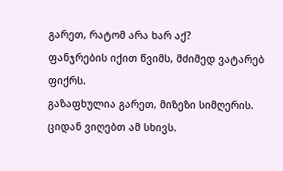გარეთ, რატომ არა ხარ აქ?
ფანჯრების იქით წვიმს, მძიმედ ვატარებ ფიქრს.
გაზაფხულია გარეთ, მიზეზი სიმღერის.
ციდან ვიღებთ ამ სხივს.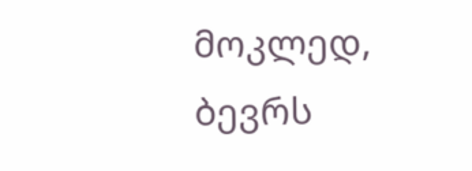მოკლედ, ბევრს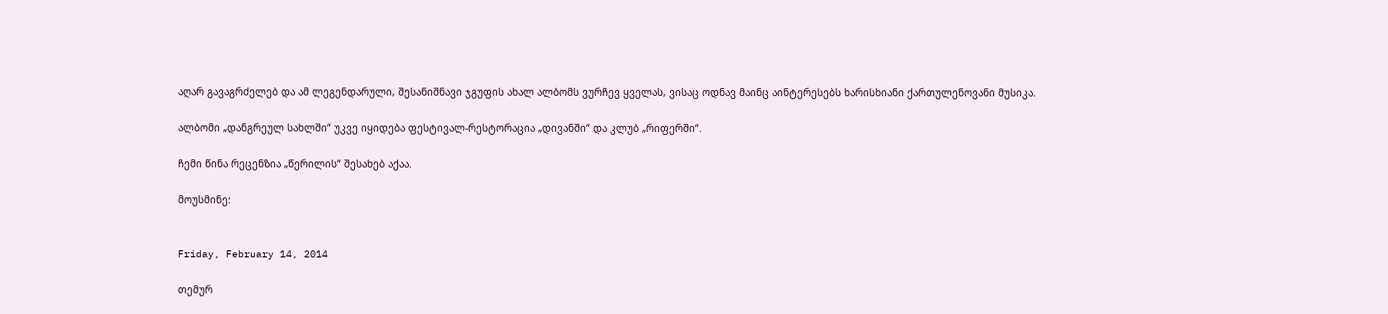აღარ გავაგრძელებ და ამ ლეგენდარული, შესანიშნავი ჯგუფის ახალ ალბომს ვურჩევ ყველას, ვისაც ოდნავ მაინც აინტერესებს ხარისხიანი ქართულენოვანი მუსიკა.

ალბომი „დანგრეულ სახლში“ უკვე იყიდება ფესტივალ-რესტორაცია „დივანში“ და კლუბ „რიფერში“.

ჩემი წინა რეცენზია „წერილის“ შესახებ აქაა.

მოუსმინე:


Friday, February 14, 2014

თემურ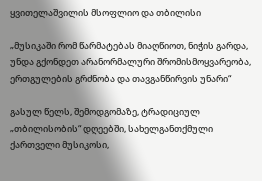ყვითელაშვილის მსოფლიო და თბილისი

„მუსიკაში რომ წარმატებას მიაღწიოთ, ნიჭის გარდა, უნდა გქონდეთ არანორმალური შრომისმოყვარეობა, ერთგულების გრძნობა და თავგანწირვის უნარი“

გასულ წელს, შემოდგომაზე, ტრადიციულ „თბილისობის“ დღეებში, სახელგანთქმული ქართველი მუსიკოსი,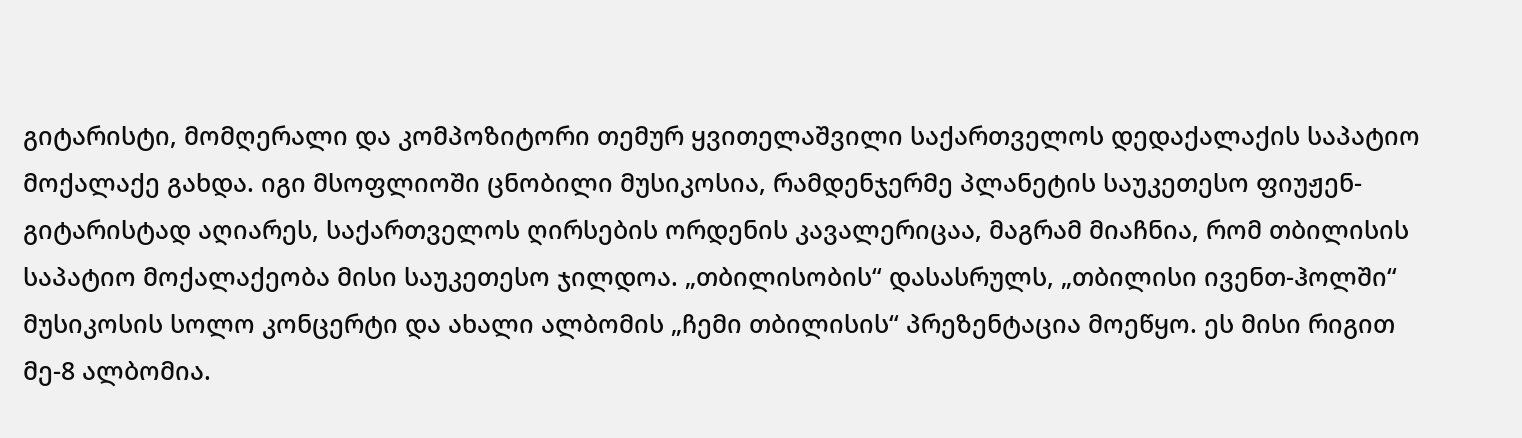გიტარისტი, მომღერალი და კომპოზიტორი თემურ ყვითელაშვილი საქართველოს დედაქალაქის საპატიო მოქალაქე გახდა. იგი მსოფლიოში ცნობილი მუსიკოსია, რამდენჯერმე პლანეტის საუკეთესო ფიუჟენ-გიტარისტად აღიარეს, საქართველოს ღირსების ორდენის კავალერიცაა, მაგრამ მიაჩნია, რომ თბილისის საპატიო მოქალაქეობა მისი საუკეთესო ჯილდოა. „თბილისობის“ დასასრულს, „თბილისი ივენთ-ჰოლში“ მუსიკოსის სოლო კონცერტი და ახალი ალბომის „ჩემი თბილისის“ პრეზენტაცია მოეწყო. ეს მისი რიგით მე-8 ალბომია.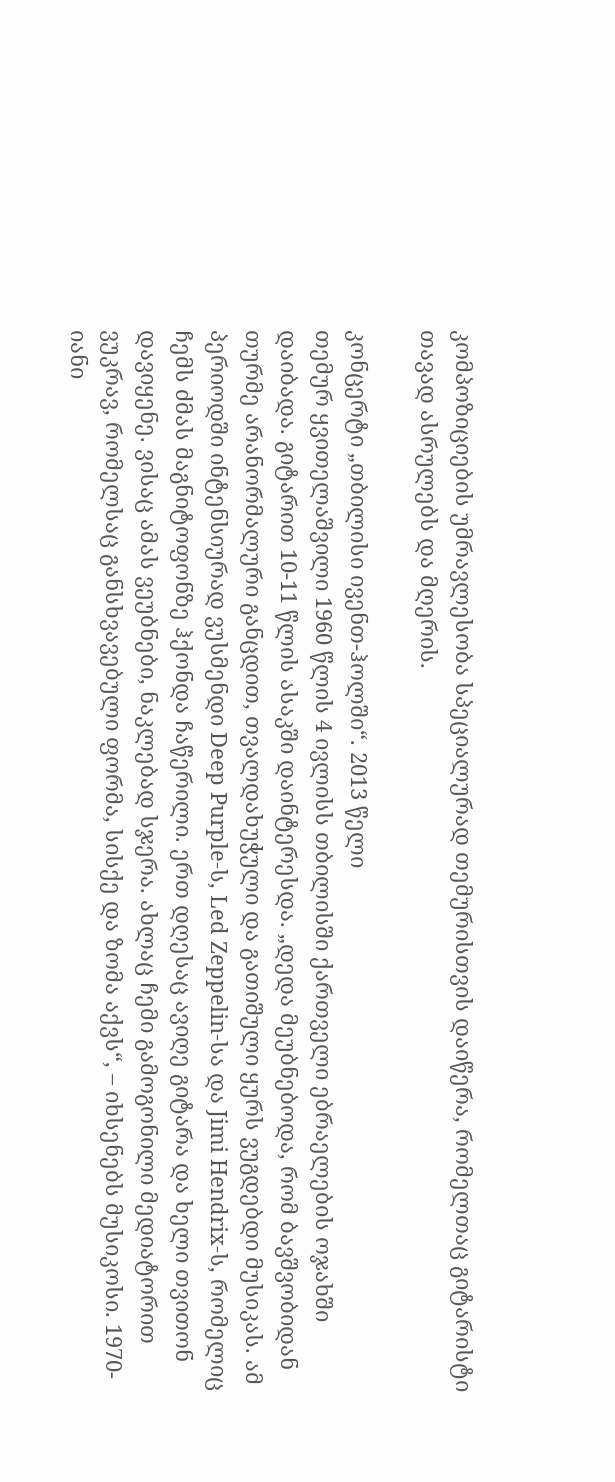კომპოზიციების უმრავლესობა სპეციალურად თემურისთვის დაიწერა, რომელთაც გიტარისტი თავად ასრულებს და მღერის.

კონცერტი „თბილისი ივენთ-ჰოლში“. 2013 წელი
თემურ ყვითელაშვილი 1960 წლის 4 ივლისს თბილისში ქართველი ებრაელების ოჯახში დაიბადა. გიტარით 10-11 წლის ასაკში დაინტერესდა. „დედა მეუბნებოდა, რომ ბავშვობიდან თურმე არანორმალური განცდით, თვალდახუჭული და გათიშული ყურს ვუგდებდი მუსიკას. ამ პერიოდში ინტენსიურად ვუსმენდი Deep Purple-ს, Led Zeppelin-სა და Jimi Hendrix-ს, რომელიც ჩემს ძმას მაგნიტოფონზე ჰქონდა ჩაწერილი. ერთ დღესაც ავიღე გიტარა და ხელი თვითონ დავიყენე. ვისაც ამას ვეუბნები, ნაკლებად სჯერა. ახლაც ჩემი გამოგონილი მედიატორით ვუკრავ, რომელსაც განსხვავებული ფორმა, სისქე და ზომა აქვს“, – იხსენებს მუსიკოსი. 1970-იანი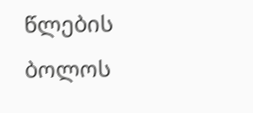წლების ბოლოს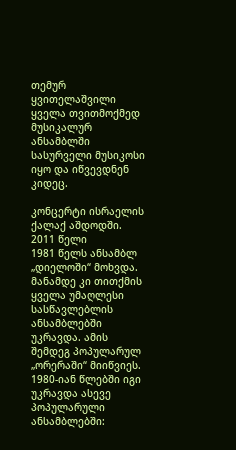თემურ ყვითელაშვილი ყველა თვითმოქმედ მუსიკალურ ანსამბლში სასურველი მუსიკოსი იყო და იწვევდნენ კიდეც.

კონცერტი ისრაელის ქალაქ აშდოდში. 2011 წელი
1981 წელს ანსამბლ „დიელოში“ მოხვდა. მანამდე კი თითქმის ყველა უმაღლესი სასწავლებლის ანსამბლებში უკრავდა. ამის შემდეგ პოპულარულ „ორერაში“ მიიწვიეს. 1980-იან წლებში იგი უკრავდა ასევე პოპულარული ანსამბლებში: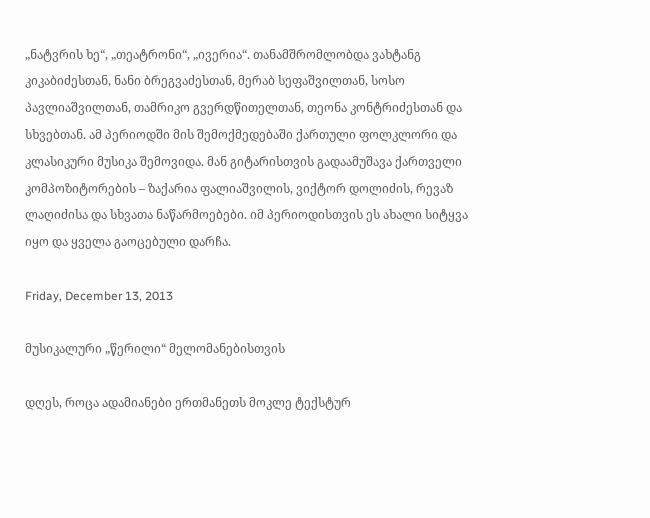„ნატვრის ხე“, „თეატრონი“, „ივერია“. თანამშრომლობდა ვახტანგ კიკაბიძესთან, ნანი ბრეგვაძესთან, მერაბ სეფაშვილთან, სოსო პავლიაშვილთან, თამრიკო გვერდწითელთან, თეონა კონტრიძესთან და სხვებთან. ამ პერიოდში მის შემოქმედებაში ქართული ფოლკლორი და კლასიკური მუსიკა შემოვიდა. მან გიტარისთვის გადაამუშავა ქართველი კომპოზიტორების – ზაქარია ფალიაშვილის, ვიქტორ დოლიძის, რევაზ ლაღიძისა და სხვათა ნაწარმოებები. იმ პერიოდისთვის ეს ახალი სიტყვა იყო და ყველა გაოცებული დარჩა.

Friday, December 13, 2013

მუსიკალური „წერილი“ მელომანებისთვის

დღეს, როცა ადამიანები ერთმანეთს მოკლე ტექსტურ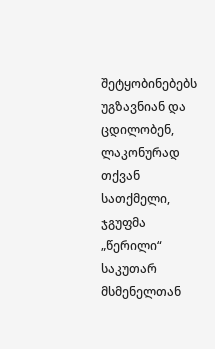შეტყობინებებს უგზავნიან და ცდილობენ, ლაკონურად თქვან სათქმელი, ჯგუფმა „წერილი“ საკუთარ მსმენელთან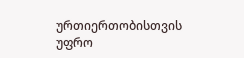ურთიერთობისთვის უფრო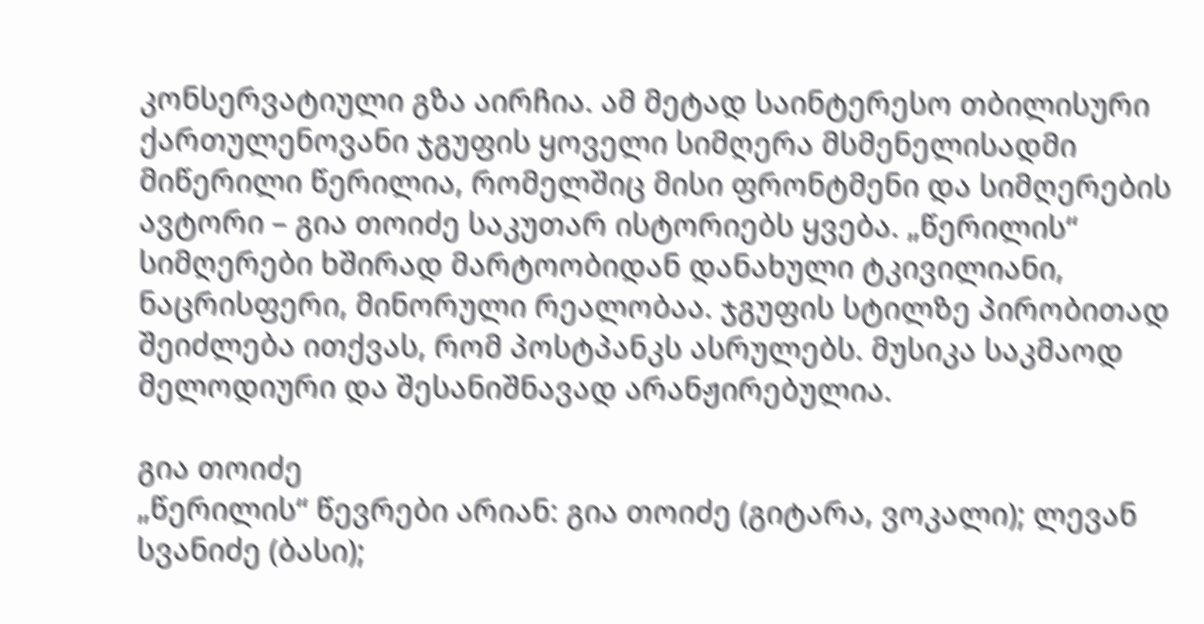კონსერვატიული გზა აირჩია. ამ მეტად საინტერესო თბილისური ქართულენოვანი ჯგუფის ყოველი სიმღერა მსმენელისადმი მიწერილი წერილია, რომელშიც მისი ფრონტმენი და სიმღერების ავტორი – გია თოიძე საკუთარ ისტორიებს ყვება. „წერილის“ სიმღერები ხშირად მარტოობიდან დანახული ტკივილიანი, ნაცრისფერი, მინორული რეალობაა. ჯგუფის სტილზე პირობითად შეიძლება ითქვას, რომ პოსტპანკს ასრულებს. მუსიკა საკმაოდ მელოდიური და შესანიშნავად არანჟირებულია.

გია თოიძე
„წერილის“ წევრები არიან: გია თოიძე (გიტარა, ვოკალი); ლევან სვანიძე (ბასი);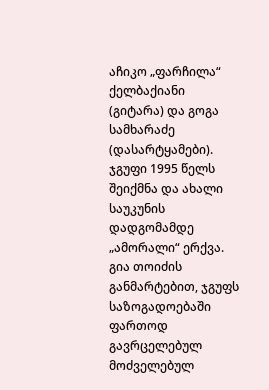აჩიკო „ფარჩილა“ ქელბაქიანი (გიტარა) და გოგა სამხარაძე (დასარტყამები). ჯგუფი 1995 წელს შეიქმნა და ახალი საუკუნის დადგომამდე „ამორალი“ ერქვა. გია თოიძის განმარტებით, ჯგუფს საზოგადოებაში ფართოდ გავრცელებულ მოძველებულ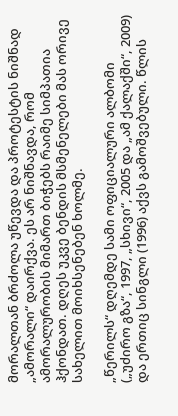მორალთან ბრძოლა უწევდა და პროტესტის ნიშნად „ამორალი“ დაირქვა. ეს არ ნიშნავდა, რომ ამორალურობის მიმართ ბიჭებს რაიმე სიმპათია ჰქონდათ. დღეს უკვე ბენდის მსმენელები მას ორივე სახელით მოიხსენებენ ხოლმე.

„წერილს“ დღემდე სამი ოფიციალური ალბომი („უძირო გზა“, 1997, „სხივი“, 2005 და „ამ ქალაქში“, 2009) და ერთიც სინგლი (1996) აქვს გამოშვებული. წლის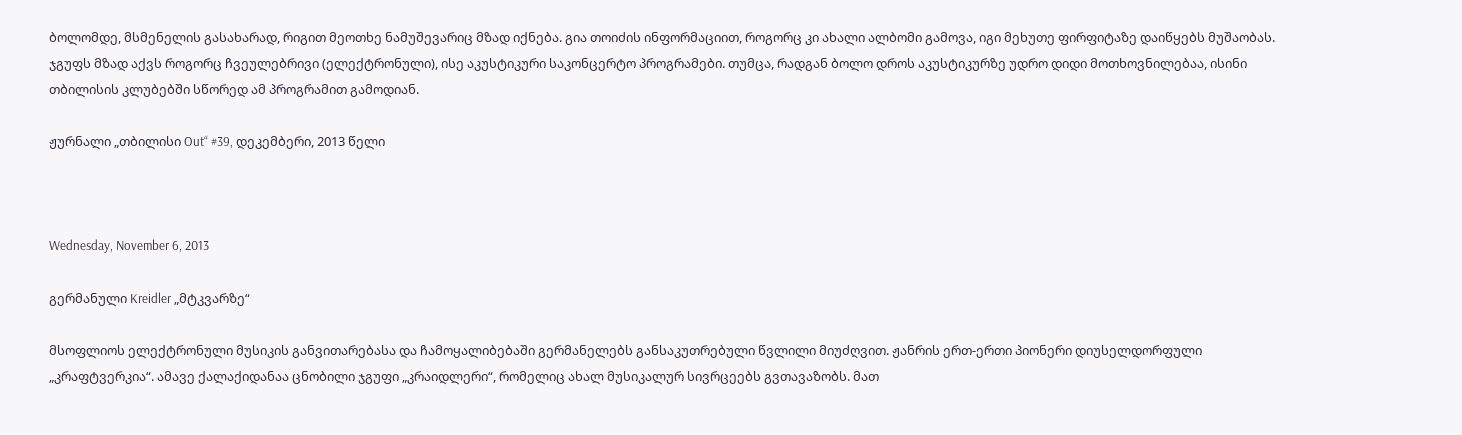ბოლომდე, მსმენელის გასახარად, რიგით მეოთხე ნამუშევარიც მზად იქნება. გია თოიძის ინფორმაციით, როგორც კი ახალი ალბომი გამოვა, იგი მეხუთე ფირფიტაზე დაიწყებს მუშაობას. ჯგუფს მზად აქვს როგორც ჩვეულებრივი (ელექტრონული), ისე აკუსტიკური საკონცერტო პროგრამები. თუმცა, რადგან ბოლო დროს აკუსტიკურზე უდრო დიდი მოთხოვნილებაა, ისინი თბილისის კლუბებში სწორედ ამ პროგრამით გამოდიან.

ჟურნალი „თბილისი Out“ #39, დეკემბერი, 2013 წელი



Wednesday, November 6, 2013

გერმანული Kreidler „მტკვარზე“

მსოფლიოს ელექტრონული მუსიკის განვითარებასა და ჩამოყალიბებაში გერმანელებს განსაკუთრებული წვლილი მიუძღვით. ჟანრის ერთ-ერთი პიონერი დიუსელდორფული „კრაფტვერკია“. ამავე ქალაქიდანაა ცნობილი ჯგუფი „კრაიდლერი“, რომელიც ახალ მუსიკალურ სივრცეებს გვთავაზობს. მათ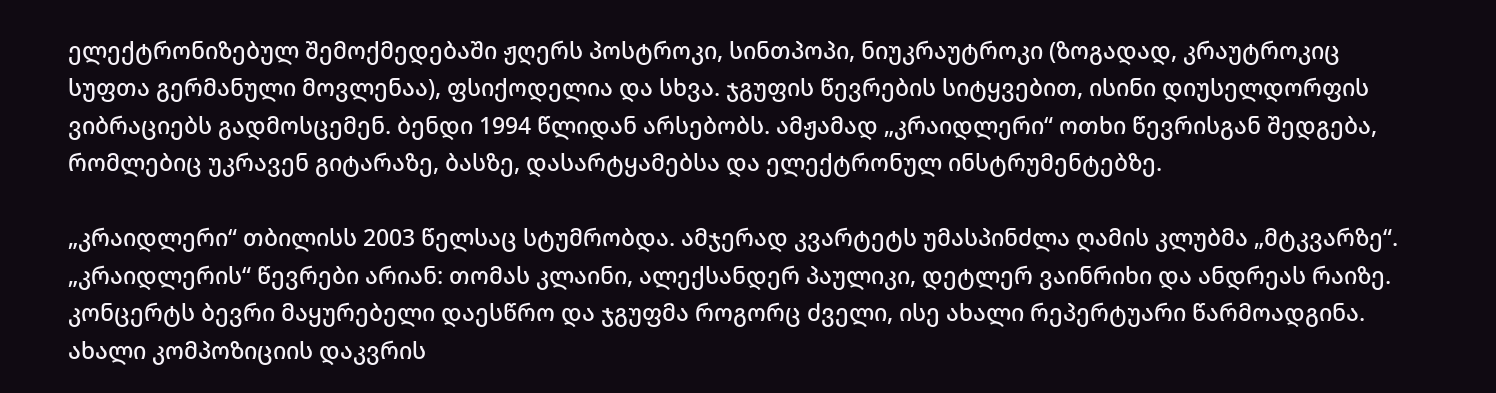ელექტრონიზებულ შემოქმედებაში ჟღერს პოსტროკი, სინთპოპი, ნიუკრაუტროკი (ზოგადად, კრაუტროკიც სუფთა გერმანული მოვლენაა), ფსიქოდელია და სხვა. ჯგუფის წევრების სიტყვებით, ისინი დიუსელდორფის ვიბრაციებს გადმოსცემენ. ბენდი 1994 წლიდან არსებობს. ამჟამად „კრაიდლერი“ ოთხი წევრისგან შედგება, რომლებიც უკრავენ გიტარაზე, ბასზე, დასარტყამებსა და ელექტრონულ ინსტრუმენტებზე.

„კრაიდლერი“ თბილისს 2003 წელსაც სტუმრობდა. ამჯერად კვარტეტს უმასპინძლა ღამის კლუბმა „მტკვარზე“. „კრაიდლერის“ წევრები არიან: თომას კლაინი, ალექსანდერ პაულიკი, დეტლერ ვაინრიხი და ანდრეას რაიზე. კონცერტს ბევრი მაყურებელი დაესწრო და ჯგუფმა როგორც ძველი, ისე ახალი რეპერტუარი წარმოადგინა. ახალი კომპოზიციის დაკვრის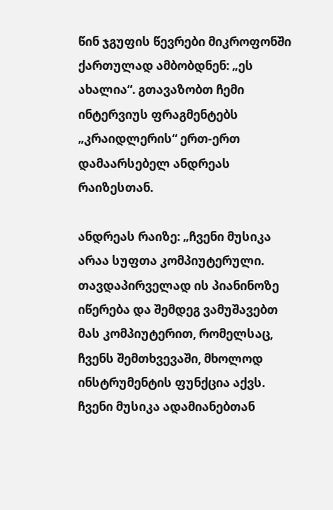წინ ჯგუფის წევრები მიკროფონში ქართულად ამბობდნენ: „ეს ახალია“. გთავაზობთ ჩემი ინტერვიუს ფრაგმენტებს „კრაიდლერის“ ერთ-ერთ დამაარსებელ ანდრეას რაიზესთან.

ანდრეას რაიზე: „ჩვენი მუსიკა არაა სუფთა კომპიუტერული. თავდაპირველად ის პიანინოზე იწერება და შემდეგ ვამუშავებთ მას კომპიუტერით, რომელსაც, ჩვენს შემთხვევაში, მხოლოდ ინსტრუმენტის ფუნქცია აქვს. ჩვენი მუსიკა ადამიანებთან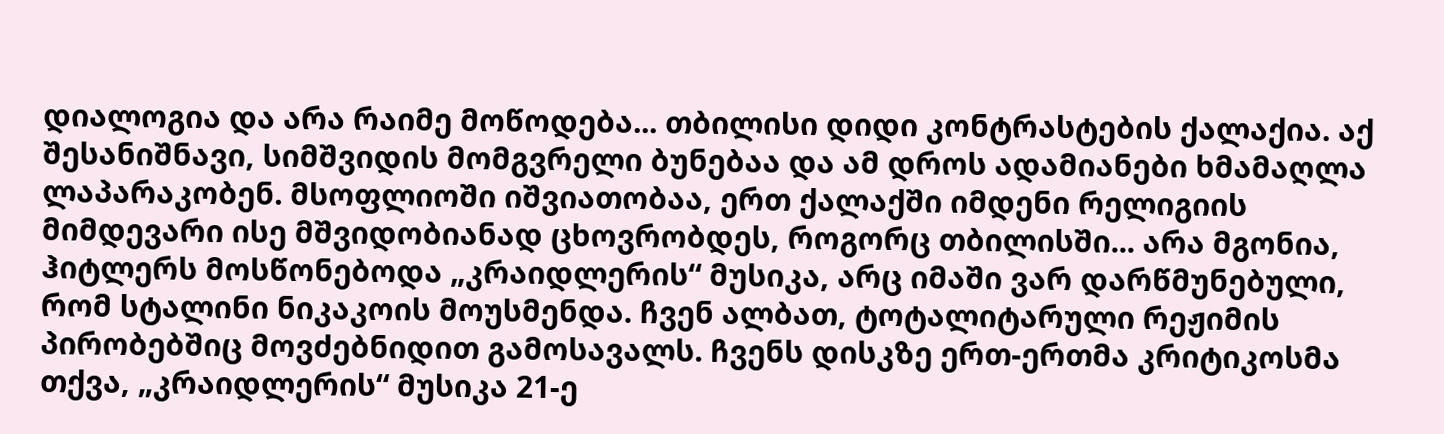დიალოგია და არა რაიმე მოწოდება... თბილისი დიდი კონტრასტების ქალაქია. აქ შესანიშნავი, სიმშვიდის მომგვრელი ბუნებაა და ამ დროს ადამიანები ხმამაღლა ლაპარაკობენ. მსოფლიოში იშვიათობაა, ერთ ქალაქში იმდენი რელიგიის მიმდევარი ისე მშვიდობიანად ცხოვრობდეს, როგორც თბილისში... არა მგონია, ჰიტლერს მოსწონებოდა „კრაიდლერის“ მუსიკა, არც იმაში ვარ დარწმუნებული, რომ სტალინი ნიკაკოის მოუსმენდა. ჩვენ ალბათ, ტოტალიტარული რეჟიმის პირობებშიც მოვძებნიდით გამოსავალს. ჩვენს დისკზე ერთ-ერთმა კრიტიკოსმა თქვა, „კრაიდლერის“ მუსიკა 21-ე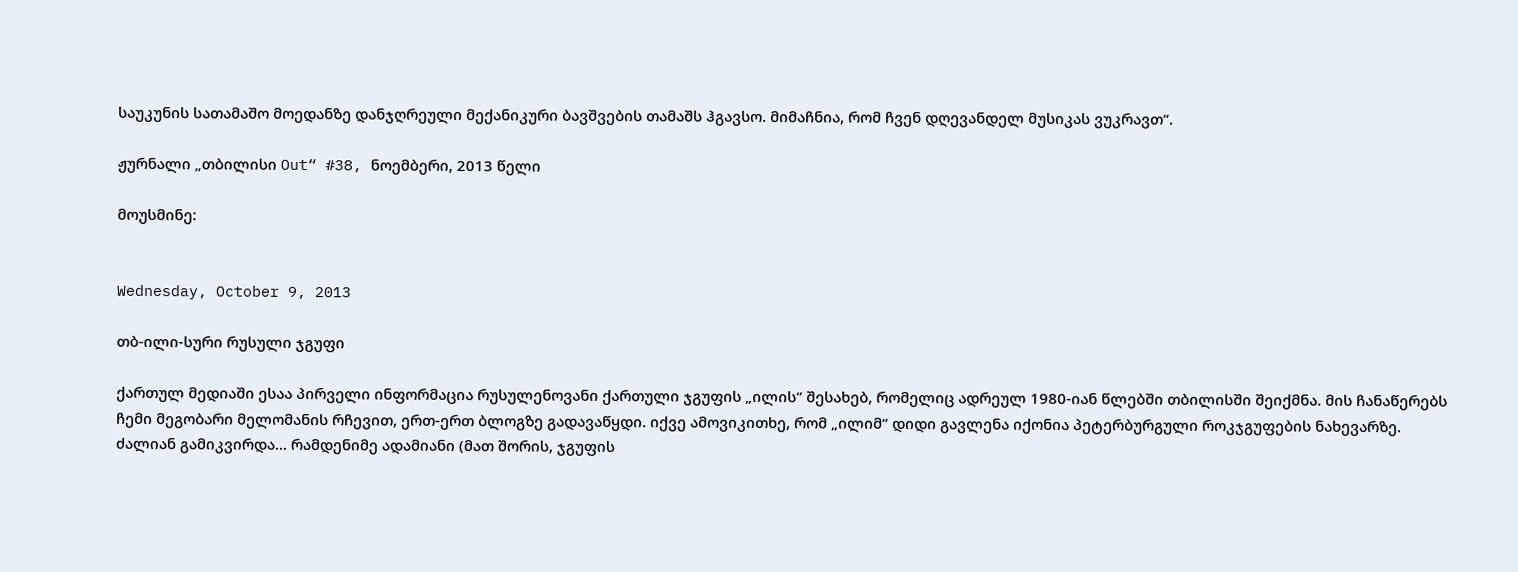საუკუნის სათამაშო მოედანზე დანჯღრეული მექანიკური ბავშვების თამაშს ჰგავსო. მიმაჩნია, რომ ჩვენ დღევანდელ მუსიკას ვუკრავთ“.

ჟურნალი „თბილისი Out“ #38, ნოემბერი, 2013 წელი

მოუსმინე:


Wednesday, October 9, 2013

თბ-ილი-სური რუსული ჯგუფი

ქართულ მედიაში ესაა პირველი ინფორმაცია რუსულენოვანი ქართული ჯგუფის „ილის“ შესახებ, რომელიც ადრეულ 1980-იან წლებში თბილისში შეიქმნა. მის ჩანაწერებს ჩემი მეგობარი მელომანის რჩევით, ერთ-ერთ ბლოგზე გადავაწყდი. იქვე ამოვიკითხე, რომ „ილიმ“ დიდი გავლენა იქონია პეტერბურგული როკჯგუფების ნახევარზე. ძალიან გამიკვირდა... რამდენიმე ადამიანი (მათ შორის, ჯგუფის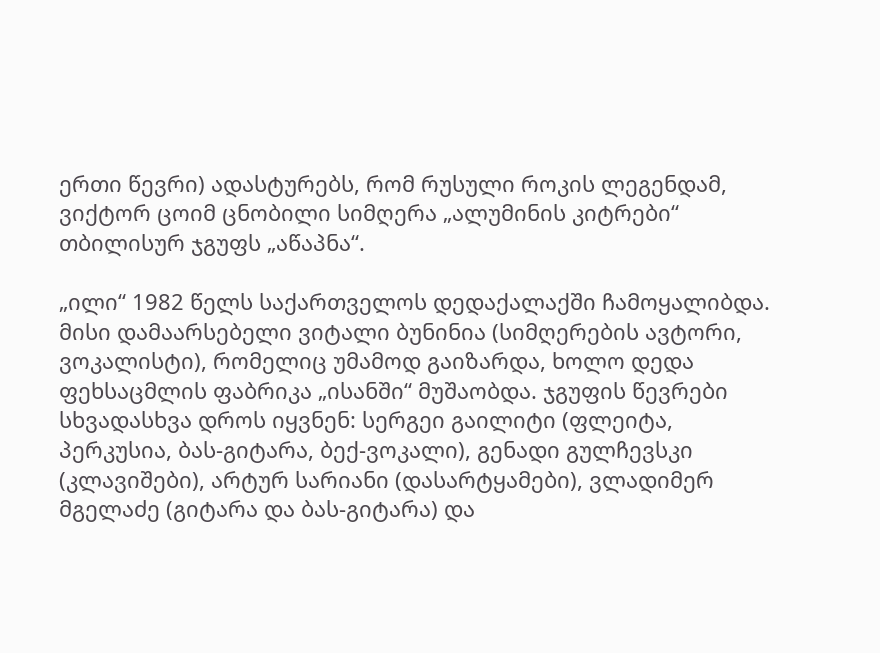ერთი წევრი) ადასტურებს, რომ რუსული როკის ლეგენდამ, ვიქტორ ცოიმ ცნობილი სიმღერა „ალუმინის კიტრები“ თბილისურ ჯგუფს „აწაპნა“.

„ილი“ 1982 წელს საქართველოს დედაქალაქში ჩამოყალიბდა. მისი დამაარსებელი ვიტალი ბუნინია (სიმღერების ავტორი, ვოკალისტი), რომელიც უმამოდ გაიზარდა, ხოლო დედა ფეხსაცმლის ფაბრიკა „ისანში“ მუშაობდა. ჯგუფის წევრები სხვადასხვა დროს იყვნენ: სერგეი გაილიტი (ფლეიტა, პერკუსია, ბას-გიტარა, ბექ-ვოკალი), გენადი გულჩევსკი (კლავიშები), არტურ სარიანი (დასარტყამები), ვლადიმერ მგელაძე (გიტარა და ბას-გიტარა) და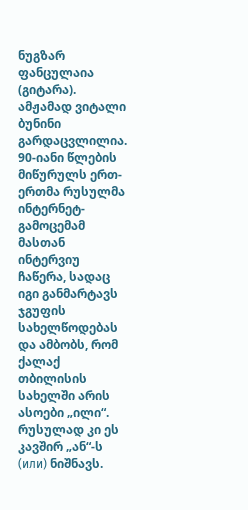ნუგზარ ფანცულაია (გიტარა). ამჟამად ვიტალი ბუნინი გარდაცვლილია. 90-იანი წლების მიწურულს ერთ-ერთმა რუსულმა ინტერნეტ-გამოცემამ მასთან ინტერვიუ ჩაწერა, სადაც იგი განმარტავს ჯგუფის სახელწოდებას და ამბობს, რომ ქალაქ თბილისის სახელში არის ასოები „ილი“. რუსულად კი ეს კავშირ „ან“-ს (или) ნიშნავს.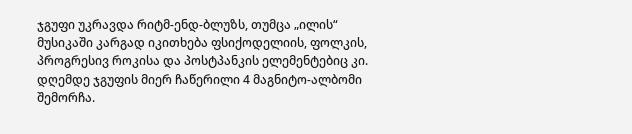ჯგუფი უკრავდა რიტმ-ენდ-ბლუზს, თუმცა „ილის“ მუსიკაში კარგად იკითხება ფსიქოდელიის, ფოლკის, პროგრესივ როკისა და პოსტპანკის ელემენტებიც კი. დღემდე ჯგუფის მიერ ჩაწერილი 4 მაგნიტო-ალბომი შემორჩა.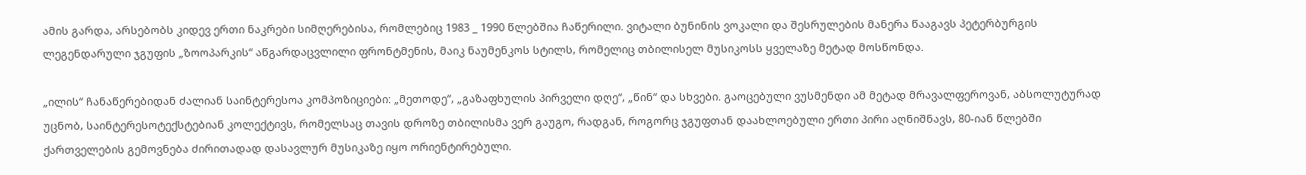ამის გარდა, არსებობს კიდევ ერთი ნაკრები სიმღერებისა, რომლებიც 1983 _ 1990 წლებშია ჩაწერილი. ვიტალი ბუნინის ვოკალი და შესრულების მანერა წააგავს პეტერბურგის ლეგენდარული ჯგუფის „ზოოპარკის“ აწგარდაცვლილი ფრონტმენის, მაიკ ნაუმენკოს სტილს, რომელიც თბილისელ მუსიკოსს ყველაზე მეტად მოსწონდა.

„ილის“ ჩანაწერებიდან ძალიან საინტერესოა კომპოზიციები: „მეთოდე“, „გაზაფხულის პირველი დღე“, „წინ“ და სხვები. გაოცებული ვუსმენდი ამ მეტად მრავალფეროვან, აბსოლუტურად უცნობ, საინტერესოტექსტებიან კოლექტივს, რომელსაც თავის დროზე თბილისმა ვერ გაუგო, რადგან, როგორც ჯგუფთან დაახლოებული ერთი პირი აღნიშნავს, 80-იან წლებში ქართველების გემოვნება ძირითადად დასავლურ მუსიკაზე იყო ორიენტირებული.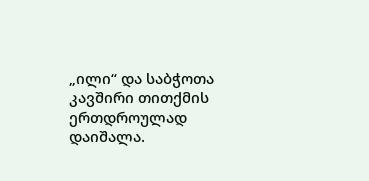„ილი“ და საბჭოთა კავშირი თითქმის ერთდროულად დაიშალა.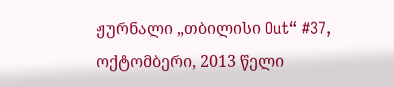ჟურნალი „თბილისი Out“ #37, ოქტომბერი, 2013 წელი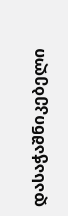დასაჭაშნიკებელი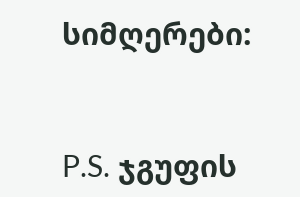სიმღერები:


P.S. ჯგუფის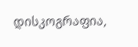დისკოგრაფია,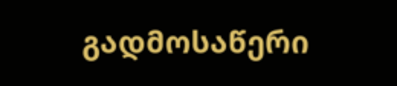გადმოსაწერი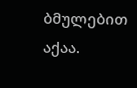ბმულებით აქაა.